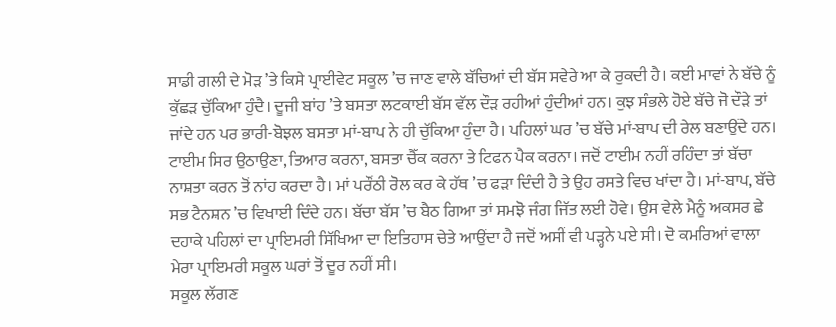ਸਾਡੀ ਗਲੀ ਦੇ ਮੋੜ ’ਤੇ ਕਿਸੇ ਪ੍ਰਾਈਵੇਟ ਸਕੂਲ ’ਚ ਜਾਣ ਵਾਲੇ ਬੱਚਿਆਂ ਦੀ ਬੱਸ ਸਵੇਰੇ ਆ ਕੇ ਰੁਕਦੀ ਹੈ। ਕਈ ਮਾਵਾਂ ਨੇ ਬੱਚੇ ਨੂੰ ਕੁੱਛੜ ਚੁੱਕਿਆ ਹੁੰਦੈ। ਦੂਜੀ ਬਾਂਹ ’ਤੇ ਬਸਤਾ ਲਟਕਾਈ ਬੱਸ ਵੱਲ ਦੌੜ ਰਹੀਆਂ ਹੁੰਦੀਆਂ ਹਨ। ਕੁਝ ਸੰਭਲੇ ਹੋਏ ਬੱਚੇ ਜੋ ਦੌੜੇ ਤਾਂ ਜਾਂਦੇ ਹਨ ਪਰ ਭਾਰੀ-ਬੋਝਲ ਬਸਤਾ ਮਾਂ-ਬਾਪ ਨੇ ਹੀ ਚੁੱਕਿਆ ਹੁੰਦਾ ਹੈ। ਪਹਿਲਾਂ ਘਰ ’ਚ ਬੱਚੇ ਮਾਂ-ਬਾਪ ਦੀ ਰੇਲ ਬਣਾਉਂਦੇ ਹਨ। ਟਾਈਮ ਸਿਰ ਉਠਾਉਣਾ, ਤਿਆਰ ਕਰਨਾ, ਬਸਤਾ ਚੈੱਕ ਕਰਨਾ ਤੇ ਟਿਫਨ ਪੈਕ ਕਰਨਾ। ਜਦੋਂ ਟਾਈਮ ਨਹੀਂ ਰਹਿੰਦਾ ਤਾਂ ਬੱਚਾ ਨਾਸ਼ਤਾ ਕਰਨ ਤੋਂ ਨਾਂਹ ਕਰਦਾ ਹੈ। ਮਾਂ ਪਰੌਂਠੀ ਰੋਲ ਕਰ ਕੇ ਹੱਥ ’ਚ ਫੜਾ ਦਿੰਦੀ ਹੈ ਤੇ ਉਹ ਰਸਤੇ ਵਿਚ ਖਾਂਦਾ ਹੈ। ਮਾਂ-ਬਾਪ, ਬੱਚੇ ਸਭ ਟੈਨਸ਼ਨ ’ਚ ਵਿਖਾਈ ਦਿੰਦੇ ਹਨ। ਬੱਚਾ ਬੱਸ ’ਚ ਬੈਠ ਗਿਆ ਤਾਂ ਸਮਝੋ ਜੰਗ ਜਿੱਤ ਲਈ ਹੋਵੇ। ਉਸ ਵੇਲੇ ਮੈਨੂੰ ਅਕਸਰ ਛੇ ਦਹਾਕੇ ਪਹਿਲਾਂ ਦਾ ਪ੍ਰਾਇਮਰੀ ਸਿੱਖਿਆ ਦਾ ਇਤਿਹਾਸ ਚੇਤੇ ਆਉਂਦਾ ਹੈ ਜਦੋਂ ਅਸੀਂ ਵੀ ਪੜ੍ਹਨੇ ਪਏ ਸੀ। ਦੋ ਕਮਰਿਆਂ ਵਾਲਾ ਮੇਰਾ ਪ੍ਰਾਇਮਰੀ ਸਕੂਲ ਘਰਾਂ ਤੋਂ ਦੂਰ ਨਹੀਂ ਸੀ।
ਸਕੂਲ ਲੱਗਣ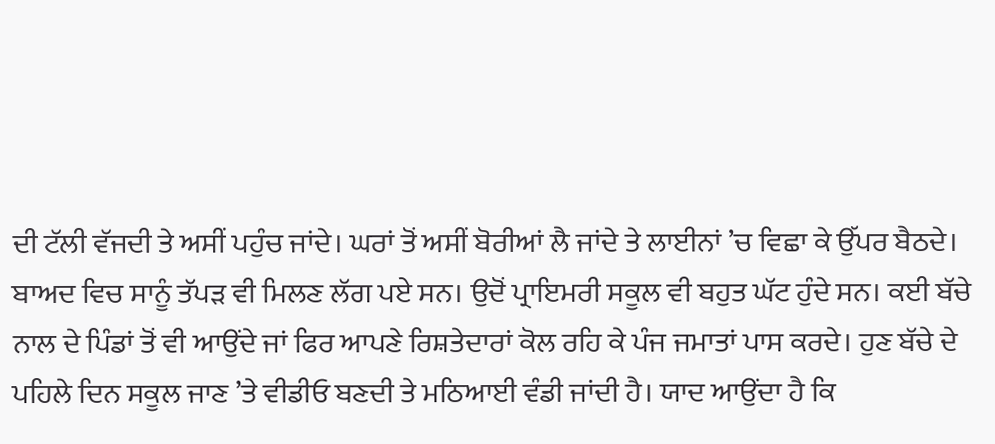ਦੀ ਟੱਲੀ ਵੱਜਦੀ ਤੇ ਅਸੀਂ ਪਹੁੰਚ ਜਾਂਦੇ। ਘਰਾਂ ਤੋਂ ਅਸੀਂ ਬੋਰੀਆਂ ਲੈ ਜਾਂਦੇ ਤੇ ਲਾਈਨਾਂ ’ਚ ਵਿਛਾ ਕੇ ਉੱਪਰ ਬੈਠਦੇ। ਬਾਅਦ ਵਿਚ ਸਾਨੂੰ ਤੱਪੜ ਵੀ ਮਿਲਣ ਲੱਗ ਪਏ ਸਨ। ਉਦੋਂ ਪ੍ਰਾਇਮਰੀ ਸਕੂਲ ਵੀ ਬਹੁਤ ਘੱਟ ਹੁੰਦੇ ਸਨ। ਕਈ ਬੱਚੇ ਨਾਲ ਦੇ ਪਿੰਡਾਂ ਤੋਂ ਵੀ ਆਉਂਦੇ ਜਾਂ ਫਿਰ ਆਪਣੇ ਰਿਸ਼ਤੇਦਾਰਾਂ ਕੋਲ ਰਹਿ ਕੇ ਪੰਜ ਜਮਾਤਾਂ ਪਾਸ ਕਰਦੇ। ਹੁਣ ਬੱਚੇ ਦੇ ਪਹਿਲੇ ਦਿਨ ਸਕੂਲ ਜਾਣ ’ਤੇ ਵੀਡੀਓ ਬਣਦੀ ਤੇ ਮਠਿਆਈ ਵੰਡੀ ਜਾਂਦੀ ਹੈ। ਯਾਦ ਆਉਂਦਾ ਹੈ ਕਿ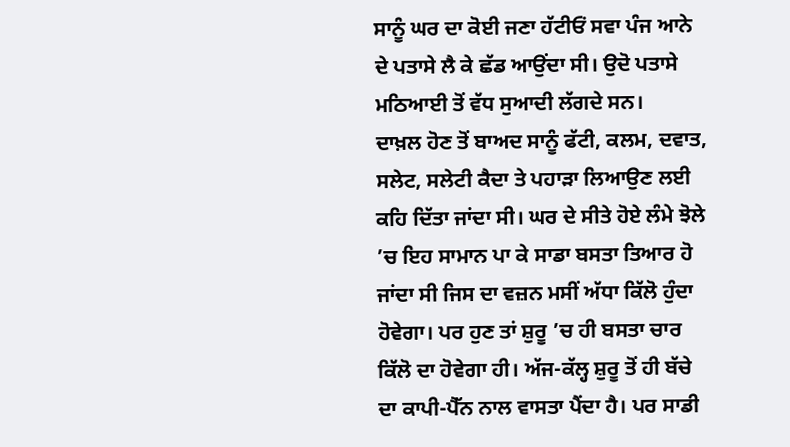ਸਾਨੂੰ ਘਰ ਦਾ ਕੋਈ ਜਣਾ ਹੱਟੀਓਂ ਸਵਾ ਪੰਜ ਆਨੇ ਦੇ ਪਤਾਸੇ ਲੈ ਕੇ ਛੱਡ ਆਉਂਦਾ ਸੀ। ਉਦੋ ਪਤਾਸੇ ਮਠਿਆਈ ਤੋਂ ਵੱਧ ਸੁਆਦੀ ਲੱਗਦੇ ਸਨ।
ਦਾਖ਼ਲ ਹੋਣ ਤੋਂ ਬਾਅਦ ਸਾਨੂੰ ਫੱਟੀ, ਕਲਮ, ਦਵਾਤ, ਸਲੇਟ, ਸਲੇਟੀ ਕੈਦਾ ਤੇ ਪਹਾੜਾ ਲਿਆਉਣ ਲਈ ਕਹਿ ਦਿੱਤਾ ਜਾਂਦਾ ਸੀ। ਘਰ ਦੇ ਸੀਤੇ ਹੋਏ ਲੰਮੇ ਝੋਲੇ ’ਚ ਇਹ ਸਾਮਾਨ ਪਾ ਕੇ ਸਾਡਾ ਬਸਤਾ ਤਿਆਰ ਹੋ ਜਾਂਦਾ ਸੀ ਜਿਸ ਦਾ ਵਜ਼ਨ ਮਸੀਂ ਅੱਧਾ ਕਿੱਲੋ ਹੁੰਦਾ ਹੋਵੇਗਾ। ਪਰ ਹੁਣ ਤਾਂ ਸ਼ੁਰੂ ’ਚ ਹੀ ਬਸਤਾ ਚਾਰ ਕਿੱਲੋ ਦਾ ਹੋਵੇਗਾ ਹੀ। ਅੱਜ-ਕੱਲ੍ਹ ਸ਼ੁਰੂ ਤੋਂ ਹੀ ਬੱਚੇ ਦਾ ਕਾਪੀ-ਪੈੱਨ ਨਾਲ ਵਾਸਤਾ ਪੈਂਦਾ ਹੈ। ਪਰ ਸਾਡੀ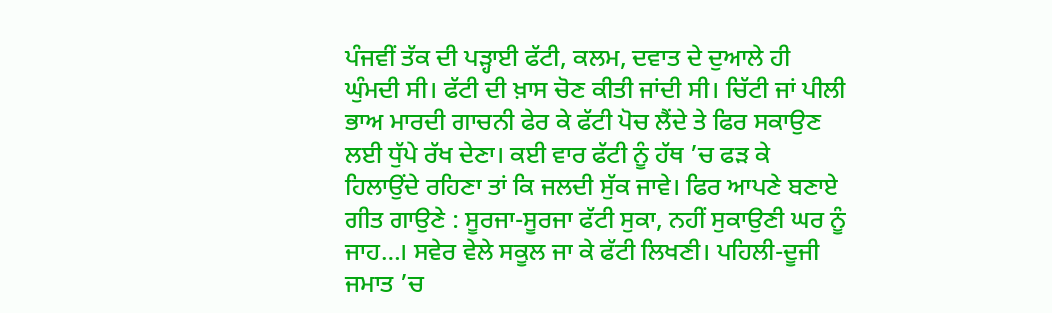ਪੰਜਵੀਂ ਤੱਕ ਦੀ ਪੜ੍ਹਾਈ ਫੱਟੀ, ਕਲਮ, ਦਵਾਤ ਦੇ ਦੁਆਲੇ ਹੀ ਘੁੰਮਦੀ ਸੀ। ਫੱਟੀ ਦੀ ਖ਼ਾਸ ਚੋਣ ਕੀਤੀ ਜਾਂਦੀ ਸੀ। ਚਿੱਟੀ ਜਾਂ ਪੀਲੀ ਭਾਅ ਮਾਰਦੀ ਗਾਚਨੀ ਫੇਰ ਕੇ ਫੱਟੀ ਪੋਚ ਲੈਂਦੇ ਤੇ ਫਿਰ ਸਕਾਉਣ ਲਈ ਧੁੱਪੇ ਰੱਖ ਦੇਣਾ। ਕਈ ਵਾਰ ਫੱਟੀ ਨੂੰ ਹੱਥ ’ਚ ਫੜ ਕੇ ਹਿਲਾਉਂਦੇ ਰਹਿਣਾ ਤਾਂ ਕਿ ਜਲਦੀ ਸੁੱਕ ਜਾਵੇ। ਫਿਰ ਆਪਣੇ ਬਣਾਏ ਗੀਤ ਗਾਉਣੇ : ਸੂਰਜਾ-ਸੂਰਜਾ ਫੱਟੀ ਸੁਕਾ, ਨਹੀਂ ਸੁਕਾਉਣੀ ਘਰ ਨੂੰ ਜਾਹ…। ਸਵੇਰ ਵੇਲੇ ਸਕੂਲ ਜਾ ਕੇ ਫੱਟੀ ਲਿਖਣੀ। ਪਹਿਲੀ-ਦੂਜੀ ਜਮਾਤ ’ਚ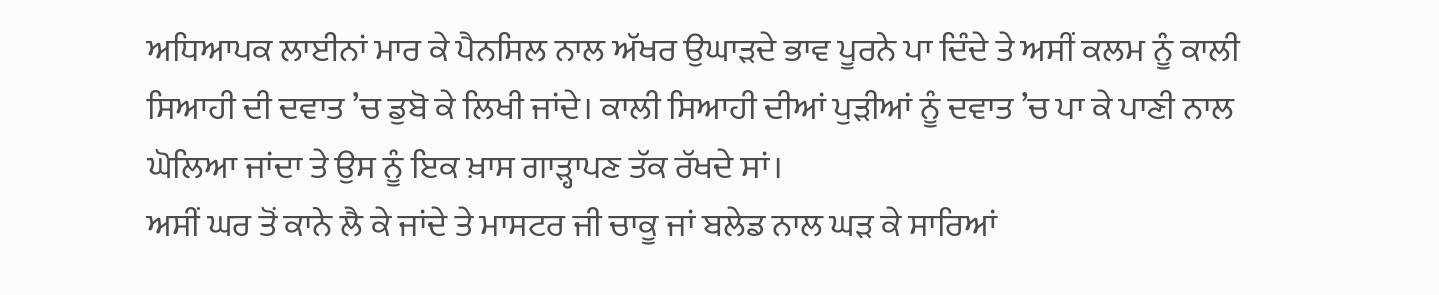ਅਧਿਆਪਕ ਲਾਈਨਾਂ ਮਾਰ ਕੇ ਪੈਨਸਿਲ ਨਾਲ ਅੱਖਰ ਉਘਾੜਦੇ ਭਾਵ ਪੂਰਨੇ ਪਾ ਦਿੰਦੇ ਤੇ ਅਸੀਂ ਕਲਮ ਨੂੰ ਕਾਲੀ ਸਿਆਹੀ ਦੀ ਦਵਾਤ ’ਚ ਡੁਬੋ ਕੇ ਲਿਖੀ ਜਾਂਦੇ। ਕਾਲੀ ਸਿਆਹੀ ਦੀਆਂ ਪੁੜੀਆਂ ਨੂੰ ਦਵਾਤ ’ਚ ਪਾ ਕੇ ਪਾਣੀ ਨਾਲ ਘੋਲਿਆ ਜਾਂਦਾ ਤੇ ਉਸ ਨੂੰ ਇਕ ਖ਼ਾਸ ਗਾੜ੍ਹਾਪਣ ਤੱਕ ਰੱਖਦੇ ਸਾਂ।
ਅਸੀਂ ਘਰ ਤੋਂ ਕਾਨੇ ਲੈ ਕੇ ਜਾਂਦੇ ਤੇ ਮਾਸਟਰ ਜੀ ਚਾਕੂ ਜਾਂ ਬਲੇਡ ਨਾਲ ਘੜ ਕੇ ਸਾਰਿਆਂ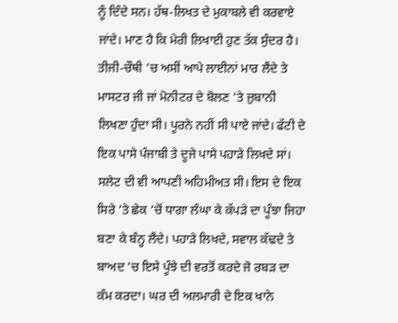ਨੂੰ ਦਿੰਦੇ ਸਨ। ਹੱਥ-ਲਿਖਤ ਦੇ ਮੁਕਾਬਲੇ ਵੀ ਕਰਵਾਏ ਜਾਂਦੇ। ਮਾਣ ਹੈ ਕਿ ਮੇਰੀ ਲਿਖਾਈ ਹੁਣ ਤੱਕ ਸੁੰਦਰ ਹੈ। ਤੀਜੀ-ਚੌਥੀ ’ਚ ਅਸੀਂ ਆਪੇ ਲਾਈਨਾਂ ਮਾਰ ਲੈਂਦੇ ਤੇ ਮਾਸਟਰ ਜੀ ਜਾਂ ਮੋਨੀਟਰ ਦੇ ਬੋਲਣ ’ਤੇ ਜ਼ੁਬਾਨੀ ਲਿਖਣਾ ਹੁੰਦਾ ਸੀ। ਪੂਰਨੇ ਨਹੀਂ ਸੀ ਪਾਏ ਜਾਂਦੇ। ਫੱਟੀ ਦੇ ਇਕ ਪਾਸੇ ਪੰਜਾਬੀ ਤੇ ਦੂਜੇ ਪਾਸੇ ਪਹਾੜੇ ਲਿਖਦੇ ਸਾਂ। ਸਲੇਟ ਦੀ ਵੀ ਆਪਣੀ ਅਹਿਮੀਅਤ ਸੀ। ਇਸ ਦੇ ਇਕ ਸਿਰੇ ’ਤੇ ਛੇਕ ’ਚੋਂ ਧਾਗਾ ਲੰਘਾ ਕੇ ਕੱਪੜੇ ਦਾ ਪੂੰਝਾ ਜਿਹਾ ਬਣਾ ਕੇ ਬੰਨ੍ਹ ਲੈਂਦੇ। ਪਹਾੜੇ ਲਿਖਦੇ, ਸਵਾਲ ਕੱਢਦੇ ਤੇ ਬਾਅਦ ’ਚ ਇਸੇ ਪੂੰਝੇ ਦੀ ਵਰਤੋਂ ਕਰਦੇ ਜੋ ਰਬੜ ਦਾ ਕੰਮ ਕਰਦਾ। ਘਰ ਦੀ ਅਲਮਾਰੀ ਦੇ ਇਕ ਖਾਨੇ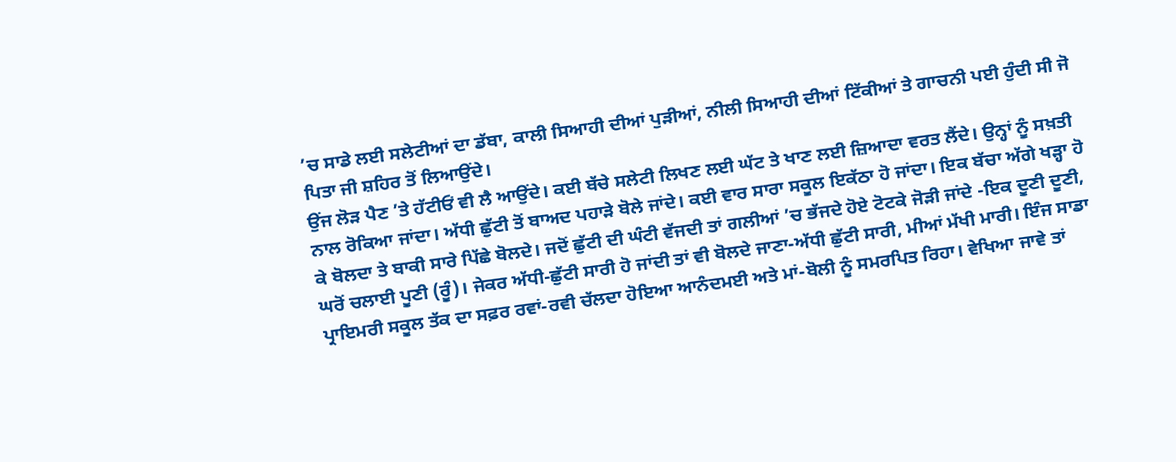’ਚ ਸਾਡੇ ਲਈ ਸਲੇਟੀਆਂ ਦਾ ਡੱਬਾ, ਕਾਲੀ ਸਿਆਹੀ ਦੀਆਂ ਪੁੜੀਆਂ, ਨੀਲੀ ਸਿਆਹੀ ਦੀਆਂ ਟਿੱਕੀਆਂ ਤੇ ਗਾਚਨੀ ਪਈ ਹੁੰਦੀ ਸੀ ਜੋ ਪਿਤਾ ਜੀ ਸ਼ਹਿਰ ਤੋਂ ਲਿਆਉਂਦੇ।
ਉਂਜ ਲੋੜ ਪੈਣ ’ਤੇ ਹੱਟੀਓਂ ਵੀ ਲੈ ਆਉਂਦੇ। ਕਈ ਬੱਚੇ ਸਲੇਟੀ ਲਿਖਣ ਲਈ ਘੱਟ ਤੇ ਖਾਣ ਲਈ ਜ਼ਿਆਦਾ ਵਰਤ ਲੈਂਦੇ। ਉਨ੍ਹਾਂ ਨੂੰ ਸਖ਼ਤੀ ਨਾਲ ਰੋਕਿਆ ਜਾਂਦਾ। ਅੱਧੀ ਛੁੱਟੀ ਤੋਂ ਬਾਅਦ ਪਹਾੜੇ ਬੋਲੇ ਜਾਂਦੇ। ਕਈ ਵਾਰ ਸਾਰਾ ਸਕੂਲ ਇਕੱਠਾ ਹੋ ਜਾਂਦਾ। ਇਕ ਬੱਚਾ ਅੱਗੇ ਖੜ੍ਹਾ ਹੋ ਕੇ ਬੋਲਦਾ ਤੇ ਬਾਕੀ ਸਾਰੇ ਪਿੱਛੇ ਬੋਲਦੇ। ਜਦੋਂ ਛੁੱਟੀ ਦੀ ਘੰਟੀ ਵੱਜਦੀ ਤਾਂ ਗਲੀਆਂ ’ਚ ਭੱਜਦੇ ਹੋਏ ਟੋਟਕੇ ਜੋੜੀ ਜਾਂਦੇ -ਇਕ ਦੂਣੀ ਦੂਣੀ, ਘਰੋਂ ਚਲਾਈ ਪੂਣੀ (ਰੂੰ)। ਜੇਕਰ ਅੱਧੀ-ਛੁੱਟੀ ਸਾਰੀ ਹੋ ਜਾਂਦੀ ਤਾਂ ਵੀ ਬੋਲਦੇ ਜਾਣਾ-ਅੱਧੀ ਛੁੱਟੀ ਸਾਰੀ, ਮੀਆਂ ਮੱਖੀ ਮਾਰੀ। ਇੰਜ ਸਾਡਾ ਪ੍ਰਾਇਮਰੀ ਸਕੂਲ ਤੱਕ ਦਾ ਸਫ਼ਰ ਰਵਾਂ-ਰਵੀ ਚੱਲਦਾ ਹੋਇਆ ਆਨੰਦਮਈ ਅਤੇ ਮਾਂ-ਬੋਲੀ ਨੂੰ ਸਮਰਪਿਤ ਰਿਹਾ। ਵੇਖਿਆ ਜਾਵੇ ਤਾਂ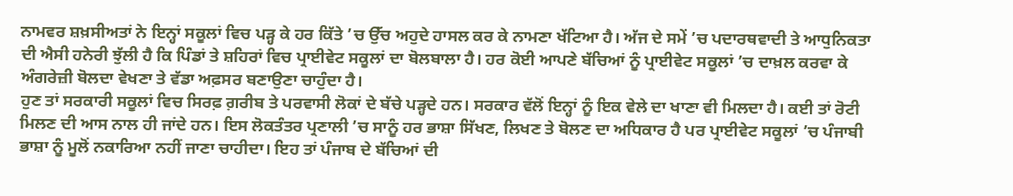ਨਾਮਵਰ ਸ਼ਖ਼ਸੀਅਤਾਂ ਨੇ ਇਨ੍ਹਾਂ ਸਕੂਲਾਂ ਵਿਚ ਪੜ੍ਹ ਕੇ ਹਰ ਕਿੱਤੇ ’ਚ ਉੱਚ ਅਹੁਦੇ ਹਾਸਲ ਕਰ ਕੇ ਨਾਮਣਾ ਖੱਟਿਆ ਹੈ। ਅੱਜ ਦੇ ਸਮੇਂ ’ਚ ਪਦਾਰਥਵਾਦੀ ਤੇ ਆਧੁਨਿਕਤਾ ਦੀ ਐਸੀ ਹਨੇਰੀ ਝੁੱਲੀ ਹੈ ਕਿ ਪਿੰਡਾਂ ਤੇ ਸ਼ਹਿਰਾਂ ਵਿਚ ਪ੍ਰਾਈਵੇਟ ਸਕੂਲਾਂ ਦਾ ਬੋਲਬਾਲਾ ਹੈ। ਹਰ ਕੋਈ ਆਪਣੇ ਬੱਚਿਆਂ ਨੂੰ ਪ੍ਰਾਈਵੇਟ ਸਕੂਲਾਂ ’ਚ ਦਾਖ਼ਲ ਕਰਵਾ ਕੇ ਅੰਗਰੇਜ਼ੀ ਬੋਲਦਾ ਵੇਖਣਾ ਤੇ ਵੱਡਾ ਅਫ਼ਸਰ ਬਣਾਉਣਾ ਚਾਹੁੰਦਾ ਹੈ।
ਹੁਣ ਤਾਂ ਸਰਕਾਰੀ ਸਕੂਲਾਂ ਵਿਚ ਸਿਰਫ਼ ਗ਼ਰੀਬ ਤੇ ਪਰਵਾਸੀ ਲੋਕਾਂ ਦੇ ਬੱਚੇ ਪੜ੍ਹਦੇ ਹਨ। ਸਰਕਾਰ ਵੱਲੋਂ ਇਨ੍ਹਾਂ ਨੂੰ ਇਕ ਵੇਲੇ ਦਾ ਖਾਣਾ ਵੀ ਮਿਲਦਾ ਹੈ। ਕਈ ਤਾਂ ਰੋਟੀ ਮਿਲਣ ਦੀ ਆਸ ਨਾਲ ਹੀ ਜਾਂਦੇ ਹਨ। ਇਸ ਲੋਕਤੰਤਰ ਪ੍ਰਣਾਲੀ ’ਚ ਸਾਨੂੰ ਹਰ ਭਾਸ਼ਾ ਸਿੱਖਣ, ਲਿਖਣ ਤੇ ਬੋਲਣ ਦਾ ਅਧਿਕਾਰ ਹੈ ਪਰ ਪ੍ਰਾਈਵੇਟ ਸਕੂਲਾਂ ’ਚ ਪੰਜਾਬੀ ਭਾਸ਼ਾ ਨੂੰ ਮੂਲੋਂ ਨਕਾਰਿਆ ਨਹੀਂ ਜਾਣਾ ਚਾਹੀਦਾ। ਇਹ ਤਾਂ ਪੰਜਾਬ ਦੇ ਬੱਚਿਆਂ ਦੀ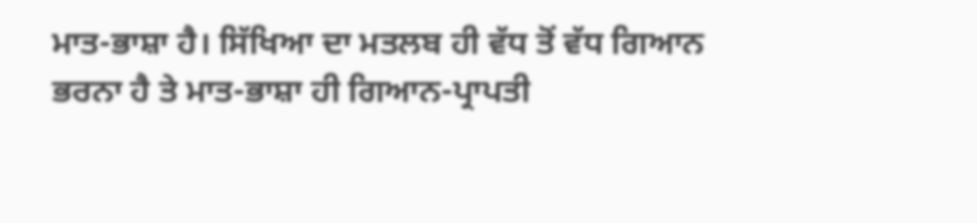ਮਾਤ-ਭਾਸ਼ਾ ਹੈ। ਸਿੱਖਿਆ ਦਾ ਮਤਲਬ ਹੀ ਵੱਧ ਤੋਂ ਵੱਧ ਗਿਆਨ ਭਰਨਾ ਹੈ ਤੇ ਮਾਤ-ਭਾਸ਼ਾ ਹੀ ਗਿਆਨ-ਪ੍ਰਾਪਤੀ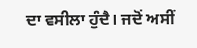ਦਾ ਵਸੀਲਾ ਹੁੰਦੈ। ਜਦੋਂ ਅਸੀਂ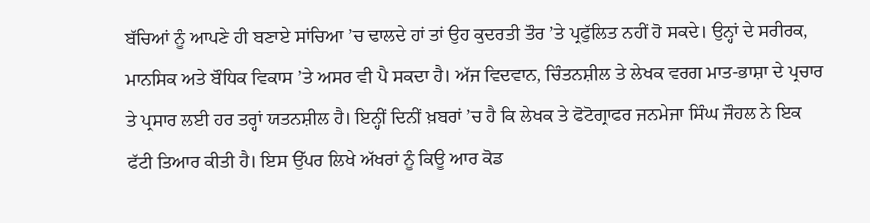ਬੱਚਿਆਂ ਨੂੰ ਆਪਣੇ ਹੀ ਬਣਾਏ ਸਾਂਚਿਆ ’ਚ ਢਾਲਦੇ ਹਾਂ ਤਾਂ ਉਹ ਕੁਦਰਤੀ ਤੌਰ ’ਤੇ ਪ੍ਰਫੁੱਲਿਤ ਨਹੀਂ ਹੋ ਸਕਦੇ। ਉਨ੍ਹਾਂ ਦੇ ਸਰੀਰਕ, ਮਾਨਸਿਕ ਅਤੇ ਬੌਧਿਕ ਵਿਕਾਸ ’ਤੇ ਅਸਰ ਵੀ ਪੈ ਸਕਦਾ ਹੈ। ਅੱਜ ਵਿਦਵਾਨ, ਚਿੰਤਨਸ਼ੀਲ ਤੇ ਲੇਖਕ ਵਰਗ ਮਾਤ-ਭਾਸ਼ਾ ਦੇ ਪ੍ਰਚਾਰ ਤੇ ਪ੍ਰਸਾਰ ਲਈ ਹਰ ਤਰ੍ਹਾਂ ਯਤਨਸ਼ੀਲ ਹੈ। ਇਨ੍ਹੀਂ ਦਿਨੀਂ ਖ਼ਬਰਾਂ ’ਚ ਹੈ ਕਿ ਲੇਖਕ ਤੇ ਫੋਟੋਗ੍ਰਾਫਰ ਜਨਮੇਜਾ ਸਿੰਘ ਜੌਹਲ ਨੇ ਇਕ ਫੱਟੀ ਤਿਆਰ ਕੀਤੀ ਹੈ। ਇਸ ਉੱਪਰ ਲਿਖੇ ਅੱਖਰਾਂ ਨੂੰ ਕਿਊ ਆਰ ਕੋਡ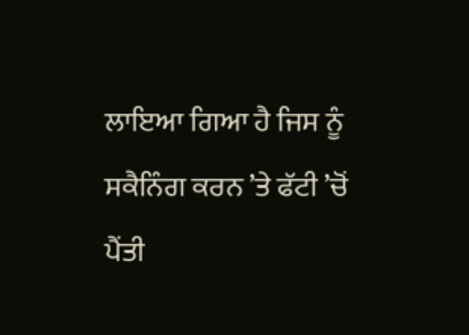ਲਾਇਆ ਗਿਆ ਹੈ ਜਿਸ ਨੂੰ ਸਕੈਨਿੰਗ ਕਰਨ ’ਤੇ ਫੱਟੀ ’ਚੋਂ ਪੈਂਤੀ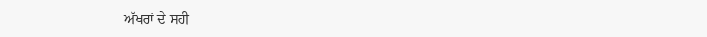ਅੱਖਰਾਂ ਦੇ ਸਹੀ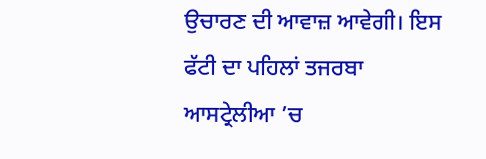ਉਚਾਰਣ ਦੀ ਆਵਾਜ਼ ਆਵੇਗੀ। ਇਸ ਫੱਟੀ ਦਾ ਪਹਿਲਾਂ ਤਜਰਬਾ ਆਸਟ੍ਰੇਲੀਆ ’ਚ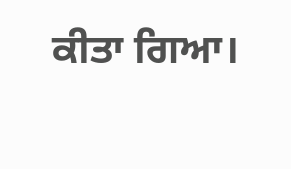ਕੀਤਾ ਗਿਆ।